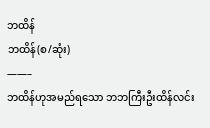ဘထိန်
ဘထိန်(စ/ဆုံး)
——–
ဘထိန်ဟုအမည်ရသော ဘဘကြီးဦးထိန်လင်း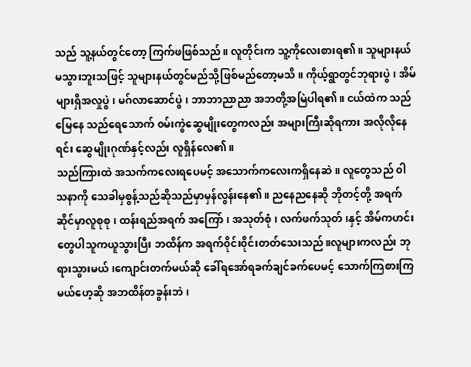သည် သူ့နယ်တွင်တော့ ကြက်ဖဖြစ်သည်။ လူတိုင်းက သူ့ကိုလေးစားရ၏။ သူများနယ်မသွားဘူးသဖြင့် သူများနယ်တွင်မည်သို့ဖြစ်မည်တော့မသိ။ ကိုယ့်ရွာတွင်ဘုရားပွဲ၊ အိမ်များရှိအလှုပွဲ၊ မဂ်လာဆောင်ပွဲ၊ ဘာဘာညာညာ အဘတို့အမြဲပါရ၏။ ငယ်ထဲက သည်မြေနေ သည်ရေသောက် ၀မ်းကွဲဆွေမျိုးတွေကလည်း အများကြီးဆိုရကား အလိုလိုနေရင်း ဆွေမျိုးဂုဏ်နှင့်လည်း လူရှိန်လေ၏။
သည်ကြားထဲ အသက်ကလေးရပေမင့် အသောက်ကလေးကရှိနေဆဲ။ လူတွေသည် ၀ါသနာကို သေခါမှစွန့်သည်ဆိုသည်မှာမှန်လွန်းနေ၏။ ညနေညနေဆို ဘိုတင့်တို့ အရက်ဆိုင်မှာလူစုစု၊ ထန်းရည်အရက် အကြော်၊ အသုတ်စုံ၊ လက်ဖက်သုတ်၊နှင့် အိမ်ကဟင်းတွေပါသူကယူသွားပြီး ဘထိန်က အရက်၀ိုင်း၀ိုင်းတတ်သေးသည်။လူများကလည်း ဘုရားသွားမယ်၊ကျောင်းတက်မယ်ဆို ခေါ်ရအော်ရခက်ချင်ခက်ပေမင့် သောက်ကြစားကြမယ်ဟေ့ဆို အဘထိန်တခွန်းဘဲ၊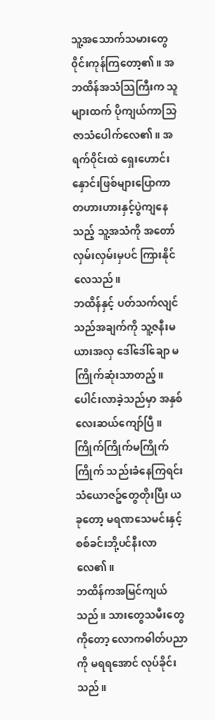သူ့အသောက်သမားတွေ၀ိုင်းကုန်ကြတော့၏။ အဘထိန်အသံသြကြီးက သူများထက် ပိုကျယ်ကာသြဇာသံပေါက်လေ၏။ အရက်၀ိုင်းထဲ ရှေးဟောင်းနှောင်းဖြစ်များပြောကာ တဟားဟားနှင့်ပွဲကျနေသည့် သူ့အသံကို အတော်လှမ်းလှမ်းမှပင် ကြားနိုင်လေသည်။
ဘထိန်နှင့် ပတ်သက်လျင် သည်အချက်ကို သူ့ဇနီးမယားအလှ ဒေါ်ဒေါ်ချော မကြိုက်ဆုံးသာတည့်။ ပေါင်းလာခဲ့သည်မှာ အနှစ်လေးဆယ်ကျော်ပြီ။ ကြိုက်ကြိုက်မကြိုက်ကြိုက် သည်းခံနေကြရင်း သံယောဇဥ်တွေတိုးပြီး ယခုတော့ မရဏသေမင်းနှင့် စစ်ခင်းဘို့ပင်နီးလာလေ၏။
ဘထိန်ကအမြင်ကျယ်သည်။ သားတွေသမီးတွေကိုတော့ လောကဓါတ်ပညာကို မရရအောင် လုပ်ခိုင်းသည်။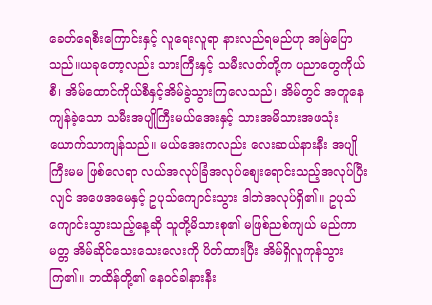ခေတ်ရေစီးကြောင်းနှင့် လူရေးလူရာ နားလည်ရမည်ဟု အမြဲပြောသည်။ယခုတော့လည်း သားကြီးနှင့် သမီးလတ်တို့က ပညာတွေကိုယ်စီ၊ အိမ်ထောင်ကိုယ်စီနှင့်အိမ်ခွဲသွားကြလေသည်၊ အိမ်တွင် အတူနေ ကျန်ခဲ့သော သမီးအပျိုကြီးမယ်အေးနှင့် သားအမိသားအဖသုံးယောက်သာကျန်သည်။ မယ်အေးကလည်း လေးဆယ်နားနီး အပျိုကြီးမမ ဖြစ်လေရာ လယ်အလုပ်ခြံအလုပ်စျေးရောင်းသည့်အလုပ်ပြီးလျင် အဖေအမေနှင့် ဥပုသ်ကျောင်းသွား ဒါဘဲအလုပ်ရှိ၏။ ဥပုသ်ကျောင်းသွားသည့်နေ့ဆို သူတို့မိသားစု၏ မဖြစ်ညစ်ကျယ် မည်ကာမတ္တ အိမ်ဆိုင်သေးသေးလေးကို ပိတ်ထားပြီး အိမ်ရှိလူကုန်သွားကြ၏။ ဘထိန်တို့၏ နေ၀င်ခါနားနီး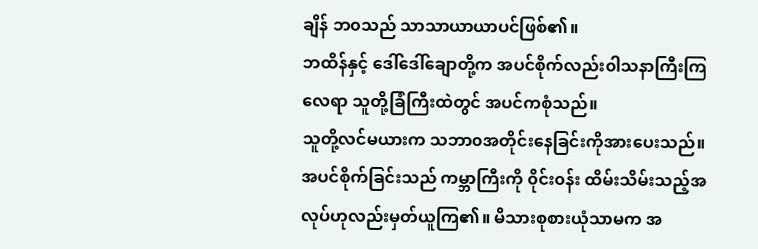ချိန် ဘ၀သည် သာသာယာယာပင်ဖြစ်၏။
ဘထိန်နှင့် ဒေါ်ဒေါ်ချောတို့က အပင်စိုက်လည်း၀ါသနာကြီးကြလေရာ သူတို့ခြံကြီးထဲတွင် အပင်ကစုံသည်။
သူတို့လင်မယားက သဘာ၀အတိုင်းနေခြင်းကိုအားပေးသည်။ အပင်စိုက်ခြင်းသည် ကမ္ဘာကြီးကို ၀ိုင်း၀န်း ထိမ်းသိမ်းသည့်အလုပ်ဟုလည်းမှတ်ယူကြ၏။ မိသားစုစားယုံသာမက အ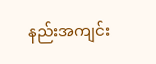နည်းအကျင်း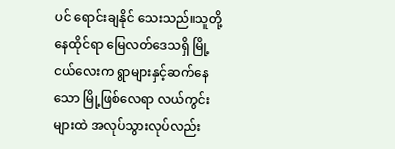ပင် ရောင်းချနိုင် သေးသည်။သူတို့နေထိုင်ရာ မြေလတ်ဒေသရှိ မြို့ငယ်လေးက ရွာများနှင့်ဆက်နေသော မြို့ဖြစ်လေရာ လယ်ကွင်းများထဲ အလုပ်သွားလုပ်လည်း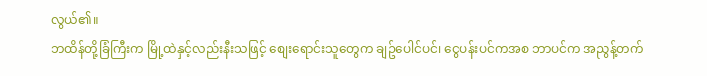လွယ်၏။
ဘထိန်တို့ခြံကြီးက မြို့ထဲနှင့်လည်းနီးသဖြင့် စျေးရောင်းသူတွေက ချဥ်ပေါင်ပင်၊ ငွေပန်းပင်ကအစ ဘာပင်က အညွန့်တက်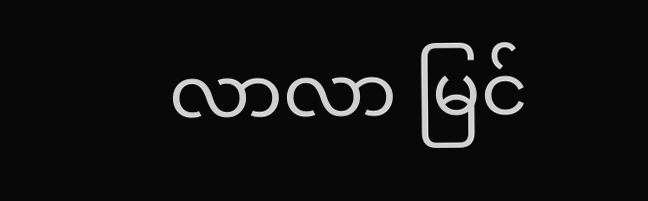လာလာ မြင်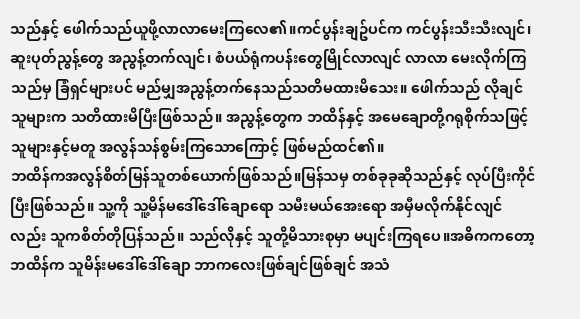သည်နှင့် ဖေါက်သည်ယူဖို့လာလာမေးကြလေ၏။ကင်ပွန်းချဥ်ပင်က ကင်ပွန်းသီးသီးလျင်၊ ဆူးပုတ်ညွန့်တွေ အညွန့်တက်လျင်၊ စံပယ်ရုံကပန်းတွေမြိုင်လာလျင် လာလာ မေးလိုက်ကြသည်မှ ခြံရှင်များပင် မည်မျှအညွန့်တက်နေသည်သတိမထားမိသေး။ ဖေါက်သည် လိုချင်သူများက သတိထားမိပြီးဖြစ်သည်။ အညွန့်တွေက ဘထိန်နှင့် အမေချောတို့ဂရုစိုက်သဖြင့် သူများနှင့်မတူ အလွန်သန်စွမ်းကြသောကြောင့် ဖြစ်မည်ထင်၏။
ဘထိန်ကအလွန်စိတ်မြန်သူတစ်ယောက်ဖြစ်သည်။မြန်သမှ တစ်ခုခုဆိုသည်နှင့် လုပ်ပြီးကိုင်ပြီးဖြစ်သည်။ သူ့ကို သူ့မိန်မဒေါ်ဒေါ်ချောရော သမီးမယ်အေးရော အမှီမလိုက်နိုင်လျင်လည်း သူကစိတ်တိုပြန်သည်။ သည်လိုနှင့် သူတို့မိသားစုမှာ မပျင်းကြရပေ။အဓိကကတော့ ဘထိန်က သူမိန်းမဒေါ်ဒေါ်ချော ဘာကလေးဖြစ်ချင်ဖြစ်ချင် အသံ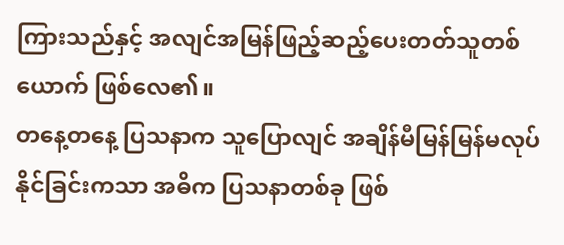ကြားသည်နှင့် အလျင်အမြန်ဖြည့်ဆည့်ပေးတတ်သူတစ်ယောက် ဖြစ်လေ၏။
တနေ့တနေ့ ပြသနာက သူပြောလျင် အချိန်မီမြန်မြန်မလုပ်နိုင်ခြင်းကသာ အဓိက ပြသနာတစ်ခု ဖြစ်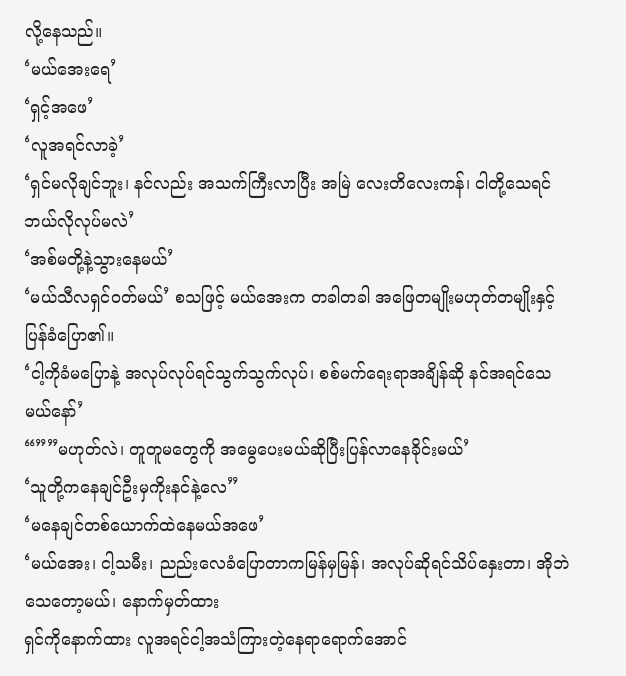လို့နေသည်။
‘မယ်အေးရေ’
‘ရှင့်အဖေ’
‘လူအရင်လာခဲ့’
‘ရှင်မလိုချင်ဘူး၊ နင်လည်း အသက်ကြီးလာပြီး အမြဲ လေးတိလေးကန်၊ ငါတို့သေရင်ဘယ်လိုလုပ်မလဲ’
‘အစ်မတို့နဲ့သွားနေမယ်’
‘မယ်သီလရှင်၀တ်မယ်’ စသဖြင့် မယ်အေးက တခါတခါ အဖြေတမျိုးမဟုတ်တမျိုးနှင့် ပြန်ခံပြော၏။
‘ငါ့ကိုခံမပြောနဲ့ အလုပ်လုပ်ရင်သွက်သွက်လုပ်၊ စစ်မက်ရေးရာအချိန်ဆို နင်အရင်သေမယ်နော်’
“””မဟုတ်လဲ၊ တူတူမတွေကို အမွေပေးမယ်ဆိုပြီးပြန်လာနေခိုင်းမယ်’
‘သူတို့ကနေချင်ဦးမှကိုးနင်နဲ့လေ”
‘မနေချင်တစ်ယောက်ထဲနေမယ်အဖေ’
‘မယ်အေး၊ ငါ့သမီး၊ ညည်းလေခံပြောတာကမြန်မှမြန်၊ အလုပ်ဆိုရင်သိပ်နှေးတာ၊ အိုဘဲသေတော့မယ်၊ နောက်မှတ်ထား
ရှင်ကိုနောက်ထား လူအရင်ငါ့အသံကြားတဲ့နေရာရောက်အောင်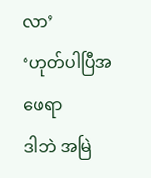လာ’
‘ဟုတ်ပါပြီအဖေရာ
ဒါဘဲ အမြဲ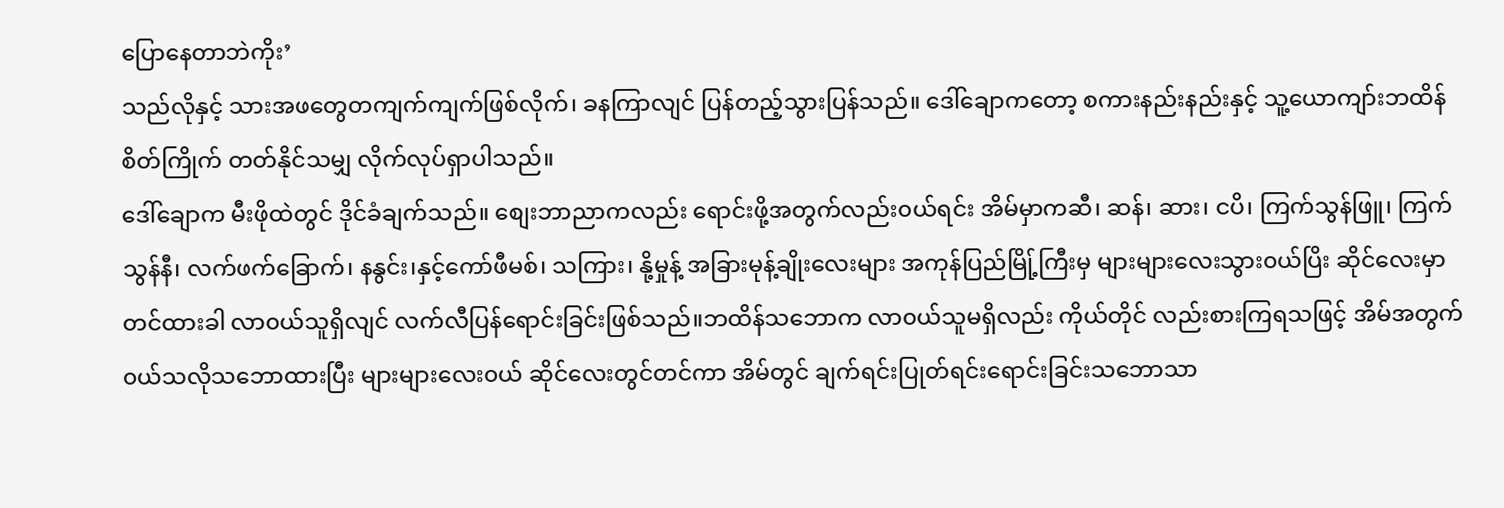ပြောနေတာဘဲကိုး’
သည်လိုနှင့် သားအဖတွေတကျက်ကျက်ဖြစ်လိုက်၊ ခနကြာလျင် ပြန်တည့်သွားပြန်သည်။ ဒေါ်ချောကတော့ စကားနည်းနည်းနှင့် သူ့ယောကျာ်းဘထိန်စိတ်ကြိုက် တတ်နိုင်သမျှ လိုက်လုပ်ရှာပါသည်။
ဒေါ်ချောက မီးဖိုထဲတွင် ဒိုင်ခံချက်သည်။ စျေးဘာညာကလည်း ရောင်းဖို့အတွက်လည်း၀ယ်ရင်း အိမ်မှာကဆီ၊ ဆန်၊ ဆား၊ ငပိ၊ ကြက်သွန်ဖြူ၊ ကြက်သွန်နီ၊ လက်ဖက်ခြောက်၊ နနွင်း၊နှင့်ကော်ဖီမစ်၊ သကြား၊ နို့မှုန့် အခြားမုန့်ချိုးလေးများ အကုန်ပြည်မြို့်ကြီးမှ များများလေးသွား၀ယ်ပြိး ဆိုင်လေးမှာ တင်ထားခါ လာ၀ယ်သူရှိလျင် လက်လီပြန်ရောင်းခြင်းဖြစ်သည်။ဘထိန်သဘောက လာ၀ယ်သူမရှိလည်း ကိုယ်တိုင် လည်းစားကြရသဖြင့် အိမ်အတွက် ၀ယ်သလိုသဘောထားပြီး များများလေး၀ယ် ဆိုင်လေးတွင်တင်ကာ အိမ်တွင် ချက်ရင်းပြုတ်ရင်းရောင်းခြင်းသဘောသာ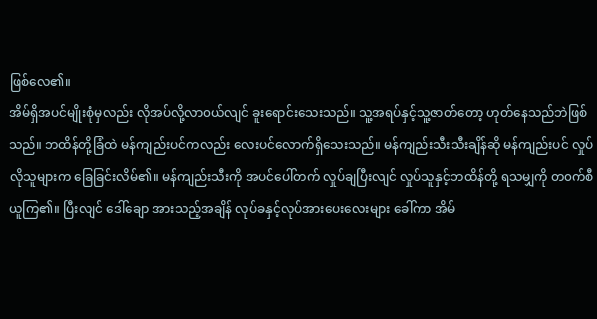ဖြစ်လေ၏။
အိမ်ရှိအပင်မျိုးစုံမှလည်း လိုအပ်လို့လာ၀ယ်လျင် ခူးရောင်းသေးသည်။ သူ့အရပ်နှင့်သူ့ဇာတ်တော့ ဟုတ်နေသည်ဘဲဖြစ်သည်။ ဘထိန်တို့ခြံထဲ မန်ကျည်းပင်ကလည်း လေးပင်လောက်ရှိသေးသည်။ မန်ကျည်းသီးသီးချိန်ဆို မန်ကျည်းပင် လှုပ်လိုသူများက ခြေခြင်းလိမ်၏။ မန်ကျည်းသီးကို အပင်ပေါ်တက် လှုပ်ချပြီးလျင် လှုပ်သူနှင့်ဘထိန်တို့ ရသမျှကို တ၀က်စီယူကြ၏။ ပြီးလျင် ဒေါ်ချော အားသည့်အချိန် လုပ်ခနှင့်လုပ်အားပေးလေးများ ခေါ်ကာ အိမ်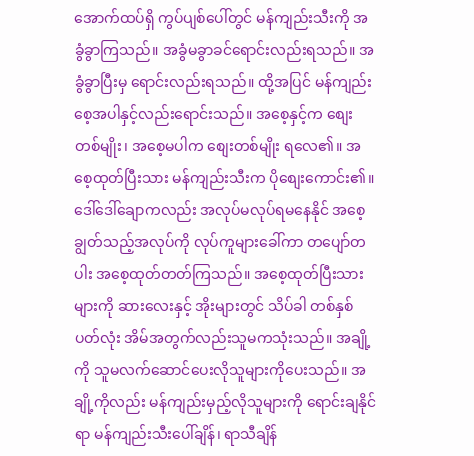အောက်ထပ်ရှိ ကွပ်ပျစ်ပေါ်တွင် မန်ကျည်းသီးကို အခွံခွာကြသည်။ အခွံမခွာခင်ရောင်းလည်းရသည်။ အခွံခွာပြီးမှ ရောင်းလည်းရသည်။ ထို့အပြင် မန်ကျည်းစေ့အပါနှင့်လည်းရောင်းသည်။ အစေ့နှင့်က စျေးတစ်မျိုး၊ အစေ့မပါက စျေးတစ်မျိုး ရလေ၏။ အစေ့ထုတ်ပြီးသား မန်ကျည်းသီးက ပိုစျေးကောင်း၏။
ဒေါ်ဒေါ်ချောကလည်း အလုပ်မလုပ်ရမနေနိုင် အစေ့ချွတ်သည့်အလုပ်ကို လုပ်ကူများခေါ်ကာ တပျော်တပါး အစေ့ထုတ်တတ်ကြသည်။ အစေ့ထုတ်ပြီးသားများကို ဆားလေးနှင့် အိုးများတွင် သိပ်ခါ တစ်နှစ်ပတ်လုံး အိမ်အတွက်လည်းသူမကသုံးသည်။ အချို့ကို သူမလက်ဆောင်ပေးလိုသူများကိုပေးသည်။ အချို့ကိုလည်း မန်ကျည်းမှည့်လိုသူများကို ရောင်းချနိုင်ရာ မန်ကျည်းသီးပေါ်ချိန်၊ ရာသီချိန်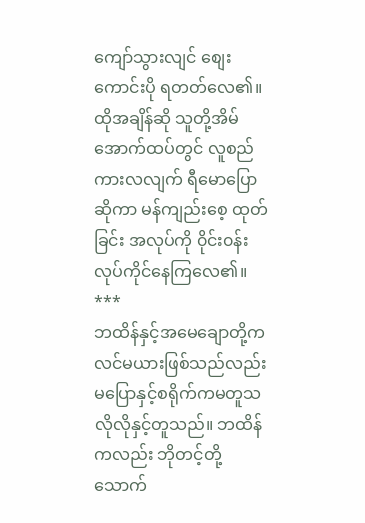ကျော်သွားလျင် စျေးကောင်းပို ရတတ်လေ၏။ ထိုအချိန်ဆို သူတို့အိမ်အောက်ထပ်တွင် လူစည်ကားလလျက် ရီမောပြောဆိုကာ မန်ကျည်းစေ့ ထုတ်ခြင်း အလုပ်ကို ၀ိုင်း၀န်း လုပ်ကိုင်နေကြလေ၏။
***
ဘထိန်နှင့်အမေချောတို့က လင်မယားဖြစ်သည်လည်းမပြောနှင့်စရိုက်ကမတူသလိုလိုနှင့်တူသည်။ ဘထိန် ကလည်း ဘိုတင့်တို့သောက်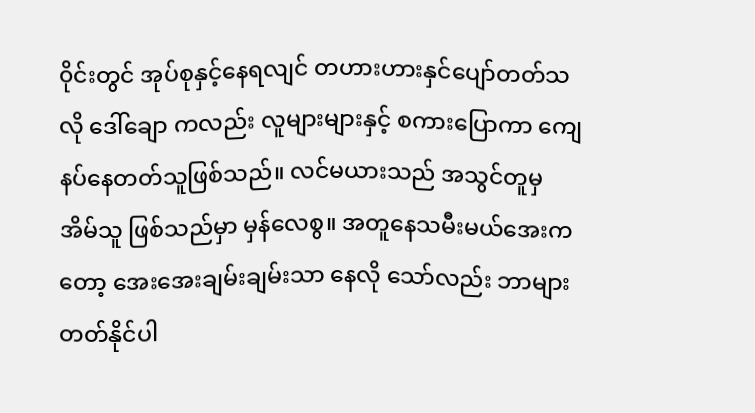၀ိုင်းတွင် အုပ်စုနှင့်နေရလျင် တဟားဟားနှင်ပျော်တတ်သလို ဒေါ်ချော ကလည်း လူများများနှင့် စကားပြောကာ ကျေနပ်နေတတ်သူဖြစ်သည်။ လင်မယားသည် အသွင်တူမှ အိမ်သူ ဖြစ်သည်မှာ မှန်လေစွ။ အတူနေသမီးမယ်အေးကတော့ အေးအေးချမ်းချမ်းသာ နေလို သော်လည်း ဘာများတတ်နိုင်ပါ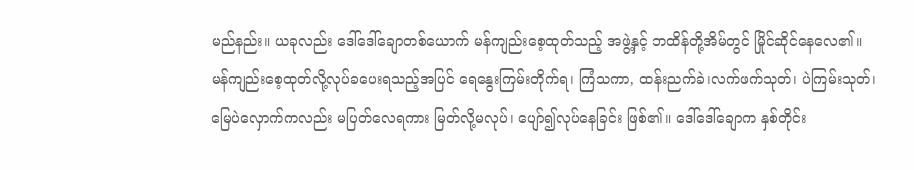မည်နည်း။ ယခုလည်း ဒေါ်ဒေါ်ချောတစ်ယောက် မန်ကျည်းစေ့ထုတ်သည့် အဖွဲ့နှင့် ဘထိန်တို့အိမ်တွင် မြိုင်ဆိုင်နေလေ၏။
မန်ကျည်းစေ့ထုတ်လို့လုပ်ခပေးရသည့်အပြင် ရေနွေးကြမ်းတိုက်ရ၊ ကြံသကာ, ထန်းညက်ခဲ၊လက်ဖက်သုတ်၊ ပဲကြမ်းသုတ်၊ မြေပဲလှောက်ကလည်း မပြတ်လေရကား မြတ်လို့မလုပ်၊ ပျော်၍လုပ်နေခြင်း ဖြစ်၏။ ဒေါ်ဒေါ်ချောက နှစ်တိုင်း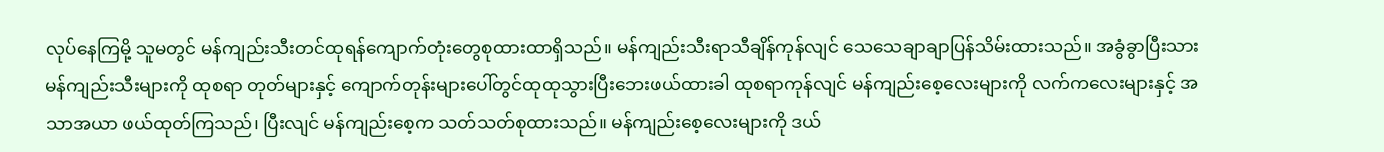လုပ်နေကြမို့ သူမတွင် မန်ကျည်းသီးတင်ထုရန်ကျောက်တုံးတွေစုထားထာရှိသည်။ မန်ကျည်းသီးရာသီချိန်ကုန်လျင် သေသေချာချာပြန်သိမ်းထားသည်။ အခွံခွာပြီးသားမန်ကျည်းသီးများကို ထုစရာ တုတ်များနှင့် ကျောက်တုန်းများပေါ်တွင်ထုထုသွားပြီးဘေးဖယ်ထားခါ ထုစရာကုန်လျင် မန်ကျည်းစေ့လေးများကို လက်ကလေးများနှင့် အသာအယာ ဖယ်ထုတ်ကြသည်၊ ပြီးလျင် မန်ကျည်းစေ့က သတ်သတ်စုထားသည်။ မန်ကျည်းစေ့လေးများကို ဒယ်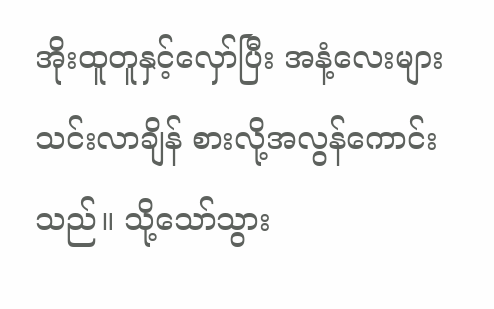အိုးထူတူနှင့်လှော်ပြီး အနံ့လေးများသင်းလာချိန် စားလို့အလွန်ကောင်းသည်။ သို့သော်သွား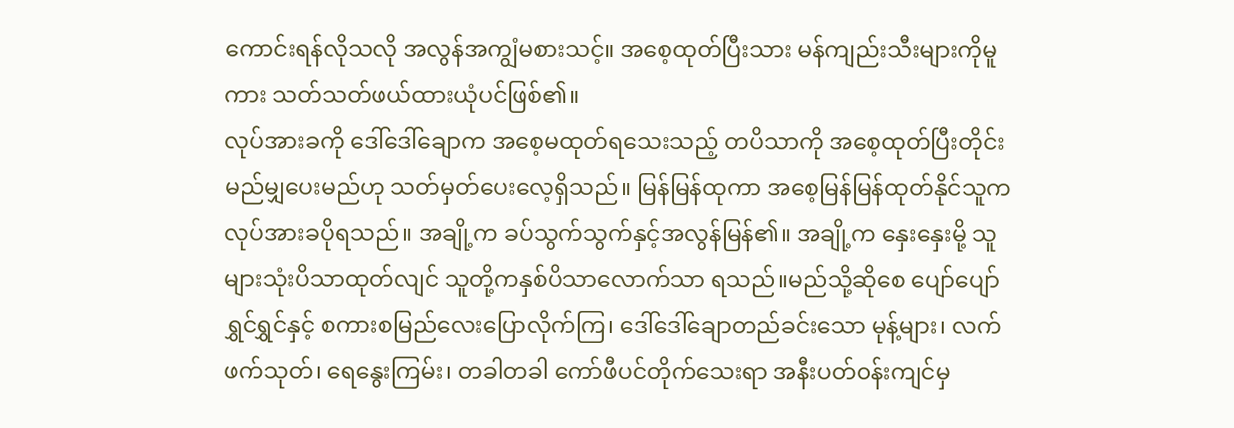ကောင်းရန်လိုသလို အလွန်အကျွံမစားသင့်။ အစေ့ထုတ်ပြီးသား မန်ကျည်းသီးများကိုမူကား သတ်သတ်ဖယ်ထားယုံပင်ဖြစ်၏။
လုပ်အားခကို ဒေါ်ဒေါ်ချောက အစေ့မထုတ်ရသေးသည့် တပိသာကို အစေ့ထုတ်ပြီးတိုင်း မည်မျှပေးမည်ဟု သတ်မှတ်ပေးလေ့ရှိသည်။ မြန်မြန်ထုကာ အစေ့မြန်မြန်ထုတ်နိုင်သူက လုပ်အားခပိုရသည်။ အချို့က ခပ်သွက်သွက်နှင့်အလွန်မြန်၏။ အချို့က နှေးနှေးမို့ သူများသုံးပိသာထုတ်လျင် သူတို့ကနှစ်ပိသာလောက်သာ ရသည်။မည်သို့ဆိုစေ ပျော်ပျော်ရွှင်ရွှင်နှင့် စကားစမြည်လေးပြောလိုက်ကြ၊ ဒေါ်ဒေါ်ချောတည်ခင်းသော မုန့်များ၊ လက်ဖက်သုတ်၊ ရေနွေးကြမ်း၊ တခါတခါ ကော်ဖီပင်တိုက်သေးရာ အနီးပတ်၀န်းကျင်မှ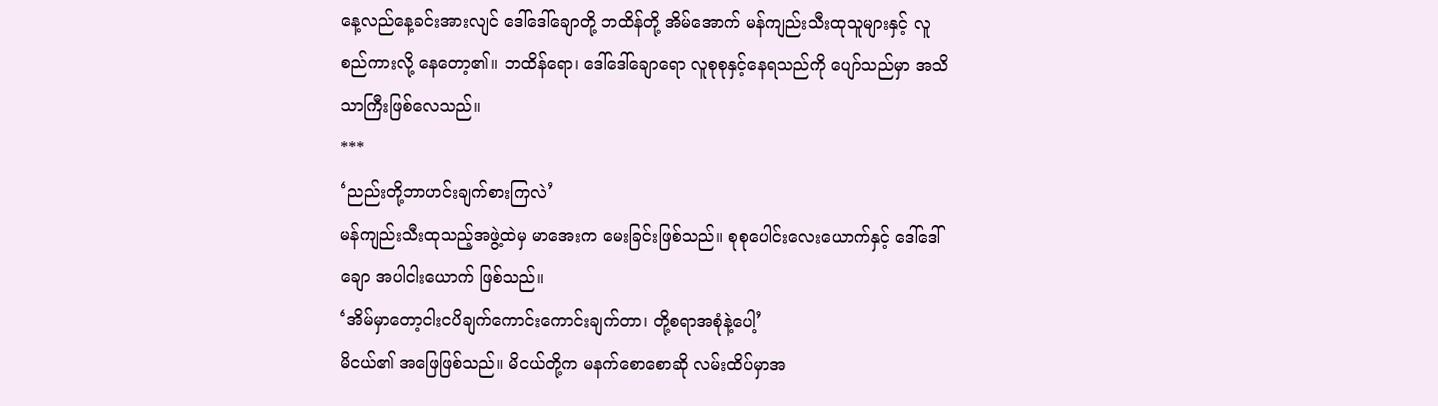နေ့လည်နေ့ခင်းအားလျင် ဒေါ်ဒေါ်ချောတို့ ဘထိန်တို့ အိမ်အောက် မန်ကျည်းသီးထုသူများနှင့် လူစည်ကားလို့ နေတော့၏။ ဘထိန်ရော၊ ဒေါ်ဒေါ်ချောရော လူစုစုနှင့်နေရသည်ကို ပျော်သည်မှာ အသိသာကြီးဖြစ်လေသည်။
***
‘ညည်းတို့ဘာဟင်းချက်စားကြလဲ’
မန်ကျည်းသီးထုသည့်အဖွဲ့ထဲမှ မာအေးက မေးခြင်းဖြစ်သည်။ စုစုပေါင်းလေးယောက်နှင့် ဒေါ်ဒေါ်ချော အပါငါးယောက် ဖြစ်သည်။
‘အိမ်မှာတော့ငါးငပိချက်ကောင်းကောင်းချက်တာ၊ တို့စရာအစုံနဲ့ပေါ့’
မိငယ်၏ အဖြေဖြစ်သည်။ မိငယ်တို့က မနက်စောစောဆို လမ်းထိပ်မှာအ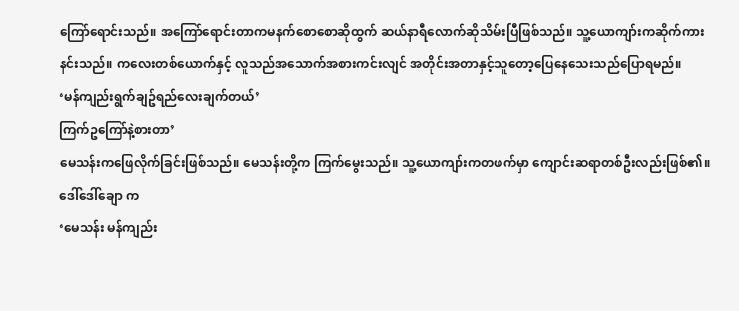ကြော်ရောင်းသည်။ အကြော်ရောင်းတာကမနက်စောစောဆိုထွက် ဆယ်နာရီလောက်ဆိုသိမ်းပြီဖြစ်သည်။ သူ့ယောကျာ်းကဆိုက်ကားနင်းသည်။ ကလေးတစ်ယောက်နှင့် လူသည်အသောက်အစားကင်းလျင် အတိုင်းအတာနှင့်သူတော့ပြေနေသေးသည်ပြောရမည်။
‘မန်ကျည်းရွက်ချဥ်ရည်လေးချက်တယ်’
ကြက်ဥကြော်နဲ့စားတာ’
မေသန်းကဖြေလိုက်ခြင်းဖြစ်သည်။ မေသန်းတို့က ကြက်မွေးသည်။ သူ့ယောကျာ်းကတဖက်မှာ ကျောင်းဆရာတစ်ဦးလည်းဖြစ်၏။
ဒေါ်ဒေါ်ချော က
‘မေသန်း မန်ကျည်း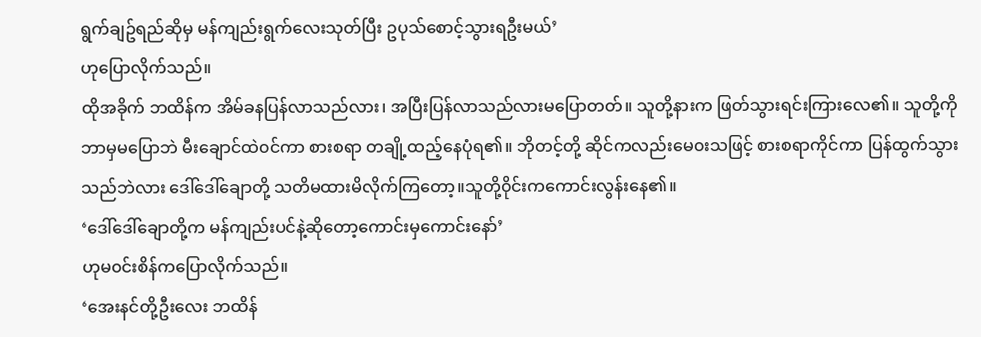ရွက်ချဥ်ရည်ဆိုမှ မန်ကျည်းရွက်လေးသုတ်ပြီး ဥပုသ်စောင့်သွားရဦးမယ်’
ဟုပြောလိုက်သည်။
ထိုအခိုက် ဘထိန်က အိမ်ခနပြန်လာသည်လား၊ အပြီးပြန်လာသည်လားမပြောတတ်။ သူတို့နားက ဖြတ်သွားရင်းကြားလေ၏။ သူတို့ကို ဘာမှမပြောဘဲ မီးချောင်ထဲ၀င်ကာ စားစရာ တချို့ထည့်နေပုံရ၏။ ဘိုတင့်တို့ ဆိုင်ကလည်းမေ၀းသဖြင့် စားစရာကိုင်ကာ ပြန်ထွက်သွားသည်ဘဲလား ဒေါ်ဒေါ်ချောတို့ သတိမထားမိလိုက်ကြတော့။သူတို့၀ိုင်းကကောင်းလွန်းနေ၏။
‘ဒေါ်ဒေါ်ချောတို့က မန်ကျည်းပင်နဲ့ဆိုတော့ကောင်းမှကောင်းနော်’
ဟုမ၀င်းစိန်ကပြောလိုက်သည်။
‘အေးနင်တို့ဦးလေး ဘထိန်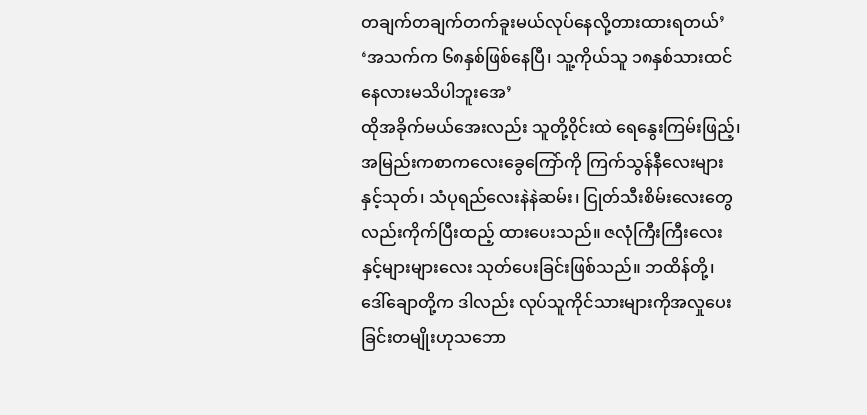တချက်တချက်တက်ခူးမယ်လုပ်နေလို့တားထားရတယ်’
‘အသက်က ၆၈နှစ်ဖြစ်နေပြီ၊ သူ့ကိုယ်သူ ၁၈နှစ်သားထင်နေလားမသိပါဘူးအေ’
ထိုအခိုက်မယ်အေးလည်း သူတို့၀ိုင်းထဲ ရေနွေးကြမ်းဖြည့်၊ အမြည်းကစာကလေးခွေကြော်ကို ကြက်သွန်နီလေးများနှင့်သုတ်၊ သံပုရည်လေးနဲနဲဆမ်း၊ ငြုတ်သီးစိမ်းလေးတွေလည်းကိုက်ပြီးထည့် ထားပေးသည်။ ဇလုံကြီးကြီးလေးနှင့်များများလေး သုတ်ပေးခြင်းဖြစ်သည်။ ဘထိန်တို့၊ ဒေါ်ချောတို့က ဒါလည်း လုပ်သူကိုင်သားများကိုအလှုပေးခြင်းတမျိုးဟုသဘော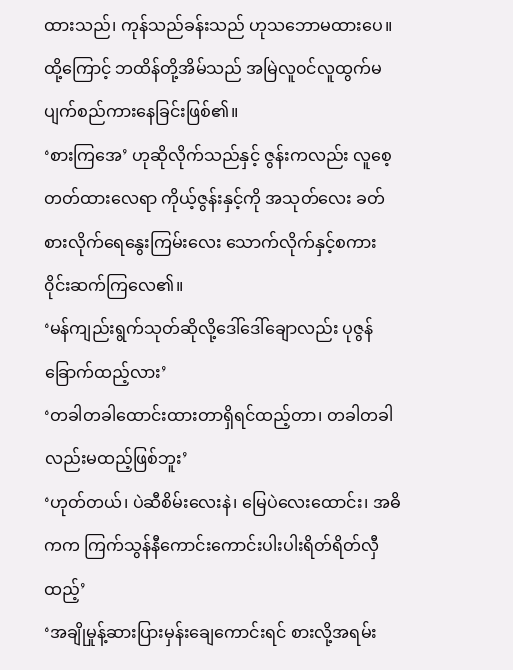ထားသည်၊ ကုန်သည်ခန်းသည် ဟုသဘောမထားပေ။ထို့ကြောင့် ဘထိန်တို့အိမ်သည် အမြဲလူ၀င်လူထွက်မပျက်စည်ကားနေခြင်းဖြစ်၏။
‘စားကြအေ’ ဟုဆိုလိုက်သည်နှင့် ဇွန်းကလည်း လူစေ့တတ်ထားလေရာ ကိုယ့်ဇွန်းနှင့်ကို အသုတ်လေး ခတ်စားလိုက်ရေနွေးကြမ်းလေး သောက်လိုက်နှင့်စကား၀ိုင်းဆက်ကြလေ၏။
‘မန်ကျည်းရွက်သုတ်ဆိုလို့ဒေါ်ဒေါ်ချောလည်း ပုဇွန်ခြောက်ထည့်လား’
‘တခါတခါထောင်းထားတာရှိရင်ထည့်တာ၊ တခါတခါလည်းမထည့်ဖြစ်ဘူး’
‘ဟုတ်တယ်၊ ပဲဆီစိမ်းလေးနဲ၊ မြေပဲလေးထောင်း၊ အဓိကက ကြက်သွန်နီကောင်းကောင်းပါးပါးရိတ်ရိတ်လှီထည့်’
‘အချိုမှုန့်ဆားပြားမှန်းချေကောင်းရင် စားလို့အရမ်း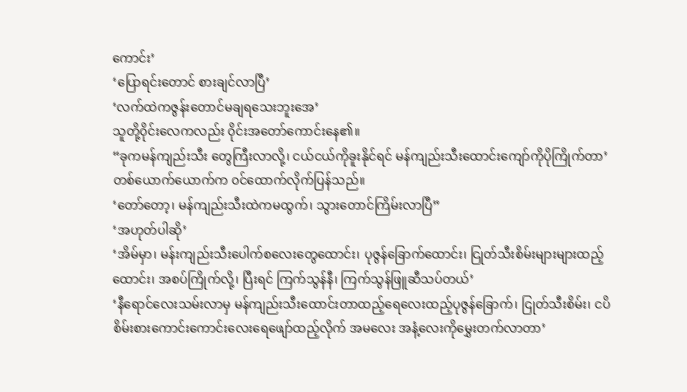ကောင်း’
‘ပြောရင်းတောင် စားချင်လာပြီ’
‘လက်ထဲကဇွန်းတောင်မချရသေးဘူးအေ’
သူတို့၀ိုင်းလေကလည်း ၀ိုင်းအတော်ကောင်းနေ၏။
“ခုကမန်ကျည်းသီး တွေကြီးလာလို့၊ ငယ်ငယ်ကိုခူးနိုင်ရင် မန်ကျည်းသီးထောင်းကျော်ကိုပိုကြိုက်တာ’
တစ်ယောက်ယောက်က ၀င်ထောက်လိုက်ပြန်သည်။
‘တော်တော့၊ မန်ကျည်းသီးထဲကမထွက်၊ သွားတောင်ကြိမ်းလာပြီ”
‘အဟုတ်ပါဆို’
‘အိမ်မှာ၊ မန်းကျည်းသီးပေါက်စလေးတွေထောင်း၊ ပုဇွန်ခြောက်ထောင်း၊ ငြုတ်သီးစိမ်းများများထည့်ထောင်း၊ အစပ်ကြိုက်လို့၊ ပြီးရင် ကြက်သွန်နီ၊ ကြက်သွန်ဖြူဆီသပ်တယ်’
‘နီရောင်လေးသမ်းလာမှ မန်ကျည်းသီးထောင်းတာထည့်ရေလေးထည့်ပုဇွန်ခြောက်၊ ငြုတ်သီးစိမ်း၊ ငပိစိမ်းစားကောင်းကောင်းလေးရေဖျော်ထည့်လိုက် အမလေး အနံ့လေးကိုမွှေးတက်လာတာ’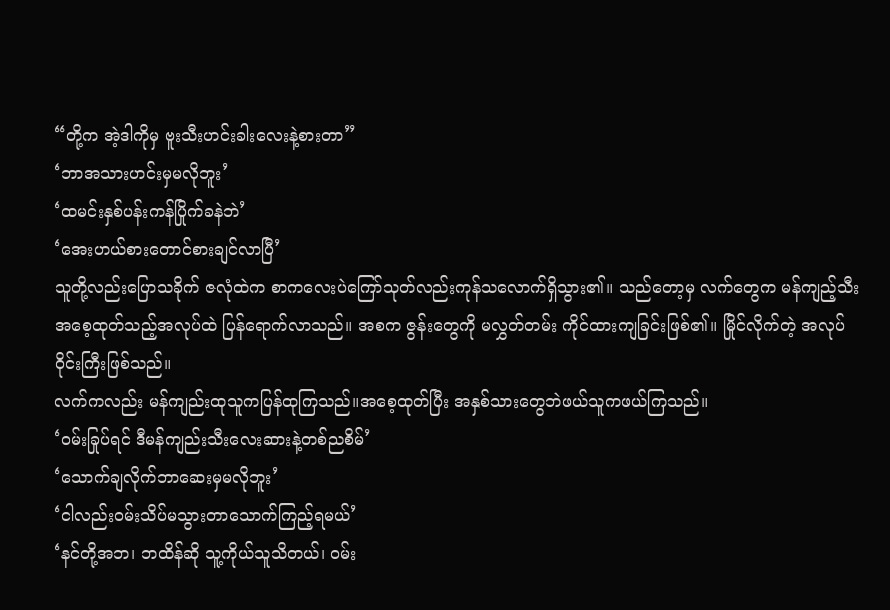“တို့က အဲ့ဒါကိုမှ ဗူးသီးဟင်းခါးလေးနဲ့စားတာ”
‘ဘာအသားဟင်းမှမလိုဘူး’
‘ထမင်းနှစ်ပန်းကန်ပြိုက်ခနဲဘဲ’
‘အေးဟယ်စားတောင်စားချင်လာပြီ’
သူတို့လည်းပြောသခိုက် ဇလုံထဲက စာကလေးပဲကြော်သုတ်လည်းကုန်သလောက်ရှိသွား၏။ သည်တော့မှ လက်တွေက မန်ကျည့်သီးအစေ့ထုတ်သည့်အလုပ်ထဲ ပြန်ရောက်လာသည်။ အစက ဇွန်းတွေကို မလွှတ်တမ်း ကိုင်ထားကျခြင်းဖြစ်၏။ မြိုင်လိုက်တဲ့ အလုပ်၀ိုင်းကြီးဖြစ်သည်။
လက်ကလည်း မန်ကျည်းထုသူကပြန်ထုကြသည်။အစေ့ထုတ်ပြီး အနှစ်သားတွေဘဲဖယ်သူကဖယ်ကြသည်။
‘၀မ်းခြုပ်ရင် ဒီမန်ကျည်းသီးလေးဆားနဲ့တစ်ညစိမ်’
‘သောက်ချလိုက်ဘာဆေးမှမလိုဘူး’
‘ငါလည်း၀မ်းသိပ်မသွားတာသောက်ကြည့်ရမယ်’
‘နင်တို့အဘ၊ ဘထိန်ဆို သူ့ကိုယ်သူသိတယ်၊ ၀မ်း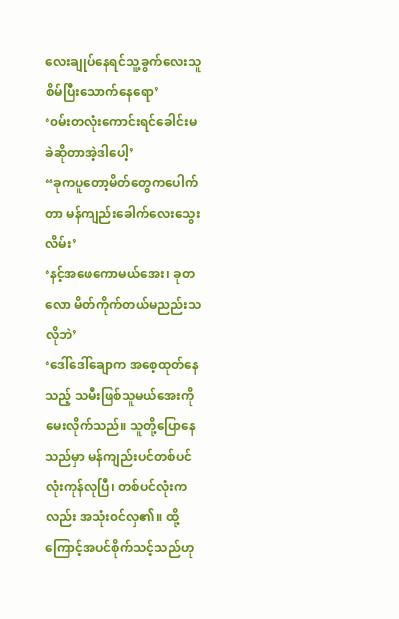လေးချုပ်နေရင်သူ့ခွက်လေးသူစိမ်ပြီးသောက်နေရော’
‘၀မ်းတလုံးကောင်းရင်ခေါင်းမခဲဆိုတာအဲ့ဒါပေါ့’
“ခုကပူတော့မိတ်တွေကပေါက်တာ မန်ကျည်းခေါက်လေးသွေးလိမ်း’
‘နင့်အဖေကောမယ်အေး၊ ခုတလော မိတ်ကိုက်တယ်မညည်းသလိုဘဲ’
‘ဒေါ်ဒေါ်ချောက အစေ့ထုတ်နေသည့် သမီးဖြစ်သူမယ်အေးကိုမေးလိုက်သည်။ သူတို့ပြောနေသည်မှာ မန်ကျည်းပင်တစ်ပင်လုံးကုန်လုပြီ၊ တစ်ပင်လုံးကလည်း အသုံး၀င်လှ၏။ ထို့ကြောင့်အပင်စိုက်သင့်သည်ဟု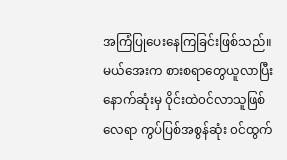အကြံပြုပေးနေကြခြင်းဖြစ်သည်။
မယ်အေးက စားစရာတွေယူလာပြီးနောက်ဆုံးမှ ၀ိုင်းထဲ၀င်လာသူဖြစ်လေရာ ကွပ်ပြစ်အစွန်ဆုံး ၀င်ထွက်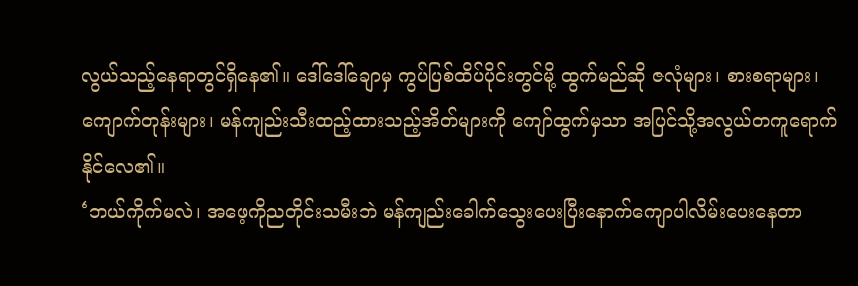လွယ်သည့်နေရာတွင်ရှိနေ၏။ ဒေါ်ဒေါ်ချောမှ ကွပ်ပြစ်ထိပ်ပိုင်းတွင်မို့ ထွက်မည်ဆို ဇလုံများ၊ စားစရာများ၊ ကျောက်တုန်းများ၊ မန်ကျည်းသီးထည့်ထားသည့်အိတ်များကို ကျော်ထွက်မှသာ အပြင်သို့အလွယ်တကူရောက်နိုင်လေ၏။
‘ဘယ်ကိုက်မလဲ၊ အဖေ့ကိုညတိုင်းသမီးဘဲ မန်ကျည်းခေါက်သွေးပေးပြီးနောက်ကျောပါလိမ်းပေးနေတာ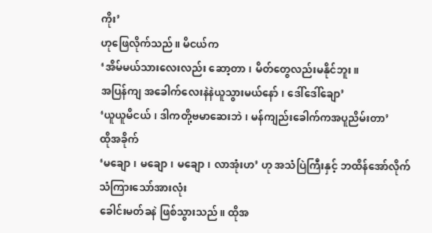ကိုး’
ဟုဖြေလိုက်သည်။ မိငယ်က
‘အိမ်မယ်သားလေးလည်း ဆော့တာ၊ မိတ်တွေလည်းမနိုင်ဘူး။
အပြန်ကျ အခေါက်လေးနဲနဲယူသွားမယ်နော်၊ ဒေါ်ဒေါ်ချော’
‘ယူယူမိငယ်၊ ဒါကတို့ဗမာဆေးဘဲ၊ မန်ကျည်းခေါက်ကအပူညိမ်းတာ’
ထိုအခိုက်
‘မချော၊ မချော၊ မချော၊ လာအုံးဟ’ ဟု အသံပြဲကြီးနှင့် ဘထိန်အော်လိုက်သံကြားသော်အားလုံး
ခေါင်းမတ်ခနဲ ဖြစ်သွားသည်။ ထိုအ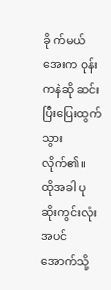ခို က်မယ်အေးက ၀ုန်းကနဲဆို ဆင်းပြီးပြေးထွက်သွားလိုက်၏။
ထိုအခါ ပုဆိုးကွင်းလုံး အပင်အောက်သို့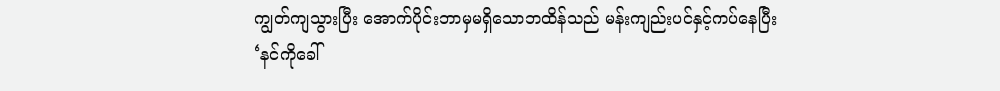ကျွတ်ကျသွားပြီး အောက်ပိုင်းဘာမှမရှိသောဘထိန်သည် မန်းကျည်းပင်နှင့်ကပ်နေပြီး
‘နင်ကိုခေါ်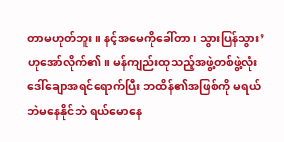တာမဟုတ်ဘူး။ နင့်အမေကိုခေါ်တာ၊ သွားပြန်သွား’
ဟုအော်လိုက်၏။ မန်ကျည်းထုသည့်အဖွဲ့တစ်ဖွဲ့လုံးဒေါ်ချောအရင်ရောက်ပြီး ဘထိန်၏အဖြစ်ကို မရယ်ဘဲမနေနိုင်ဘဲ ရယ်မောနေ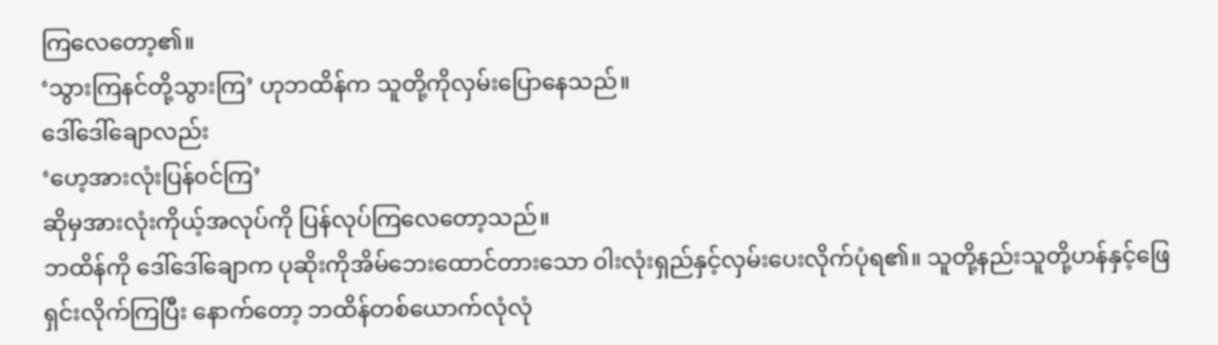ကြလေတော့၏။
‘သွားကြနင်တို့သွားကြ’ ဟုဘထိန်က သူတို့ကိုလှမ်းပြောနေသည်။
ဒေါ်ဒေါ်ချောလည်း
‘ဟေ့အားလုံးပြန်၀င်ကြ’
ဆိုမှအားလုံးကိုယ့်အလုပ်ကို ပြန်လုပ်ကြလေတော့သည်။
ဘထိန်ကို ဒေါ်ဒေါ်ချောက ပုဆိုးကိုအိမ်ဘေးထောင်တားသော ၀ါးလုံးရှည်နှင့်လှမ်းပေးလိုက်ပုံရ၏။ သူတို့နည်းသူတို့ဟန်နှင့်ဖြေရှင်းလိုက်ကြပြီး နောက်တော့ ဘထိန်တစ်ယောက်လုံလုံ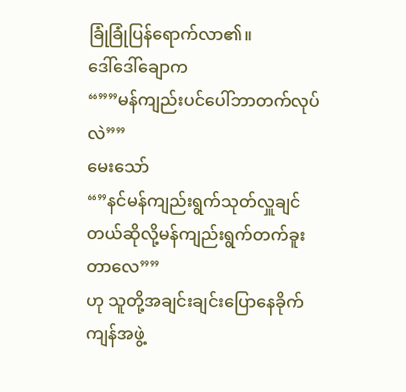ခြုံခြုံပြန်ရောက်လာ၏။
ဒေါ်ဒေါ်ချောက
“””မန်ကျည်းပင်ပေါ်ဘာတက်လုပ်လဲ””
မေးသော်
“”နင်မန်ကျည်းရွက်သုတ်လှူချင်တယ်ဆိုလို့မန်ကျည်းရွက်တက်ခူးတာလေ””
ဟု သူတို့အချင်းချင်းပြောနေခိုက် ကျန်အဖွဲ့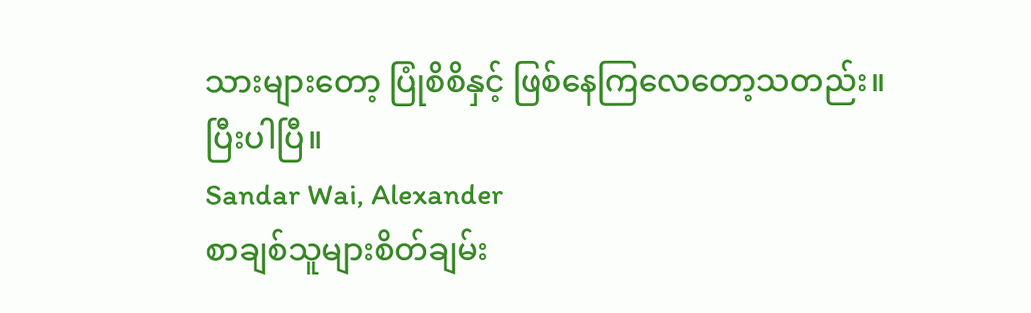သားများတော့ ပြုံစိစိနှင့် ဖြစ်နေကြလေတော့သတည်း။
ပြီးပါပြီ။
Sandar Wai, Alexander
စာချစ်သူများစိတ်ချမ်း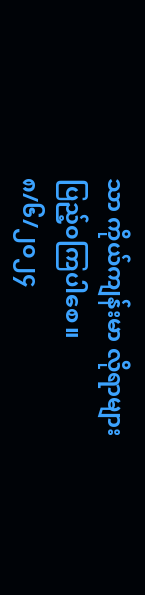သာ ကိုယ်ကျန်းမာ လိုရာများပြည့်၀ကြပါစေ။
၈/၆/၂၀၂၄